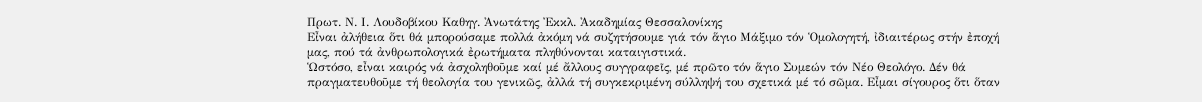Πρωτ. Ν. Ι. Λουδοβίκου Καθηγ. Ἀνωτάτης Ἐκκλ. Ἀκαδημίας Θεσσαλονίκης
Εἶναι ἀλήθεια ὅτι θά μπορούσαμε πολλά ἀκόμη νά συζητήσουμε γιά τόν ἅγιο Μάξιμο τόν Ὁμολογητή, ἰδιαιτέρως στήν ἐποχή μας, πού τά ἀνθρωπολογικά ἐρωτήματα πληθύνονται καταιγιστικά.
Ὡστόσο, εἶναι καιρός νά ἀσχοληθοῦμε καί μέ ἄλλους συγγραφεῖς, μέ πρῶτο τόν ἅγιο Συμεών τόν Νέο Θεολόγο. Δέν θά πραγματευθοῦμε τή θεολογία του γενικῶς, ἀλλά τή συγκεκριμένη σύλληψή του σχετικά μέ τό σῶμα. Εἶμαι σίγουρος ὅτι ὅταν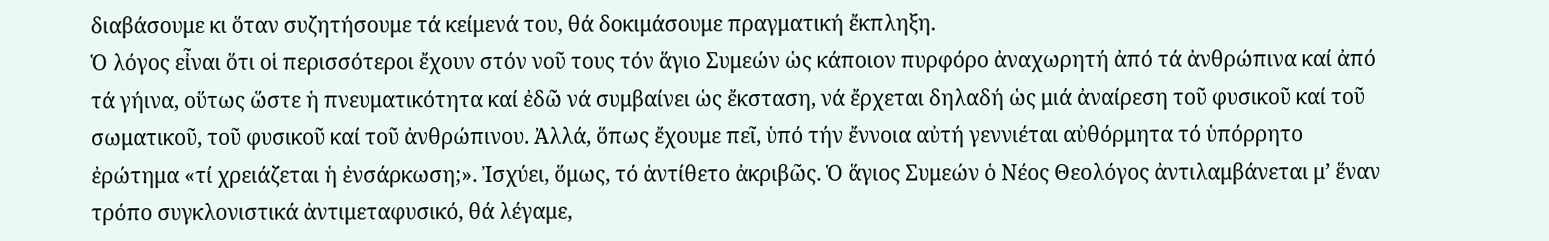διαβάσουμε κι ὅταν συζητήσουμε τά κείμενά του, θά δοκιμάσουμε πραγματική ἔκπληξη.
Ὁ λόγος εἶναι ὅτι οἱ περισσότεροι ἔχουν στόν νοῦ τους τόν ἅγιο Συμεών ὡς κάποιον πυρφόρο ἀναχωρητή ἀπό τά ἀνθρώπινα καί ἀπό τά γήινα, οὕτως ὥστε ἡ πνευματικότητα καί ἐδῶ νά συμβαίνει ὡς ἔκσταση, νά ἔρχεται δηλαδή ὡς μιά ἀναίρεση τοῦ φυσικοῦ καί τοῦ σωματικοῦ, τοῦ φυσικοῦ καί τοῦ ἀνθρώπινου. Ἀλλά, ὅπως ἔχουμε πεῖ, ὑπό τήν ἔννοια αὐτή γεννιέται αὐθόρμητα τό ὑπόρρητο ἐρώτημα «τί χρειάζεται ἡ ἐνσάρκωση;». Ἰσχύει, ὅμως, τό ἀντίθετο ἀκριβῶς. Ὁ ἅγιος Συμεών ὁ Νέος Θεολόγος ἀντιλαμβάνεται μ’ ἕναν τρόπο συγκλονιστικά ἀντιμεταφυσικό, θά λέγαμε,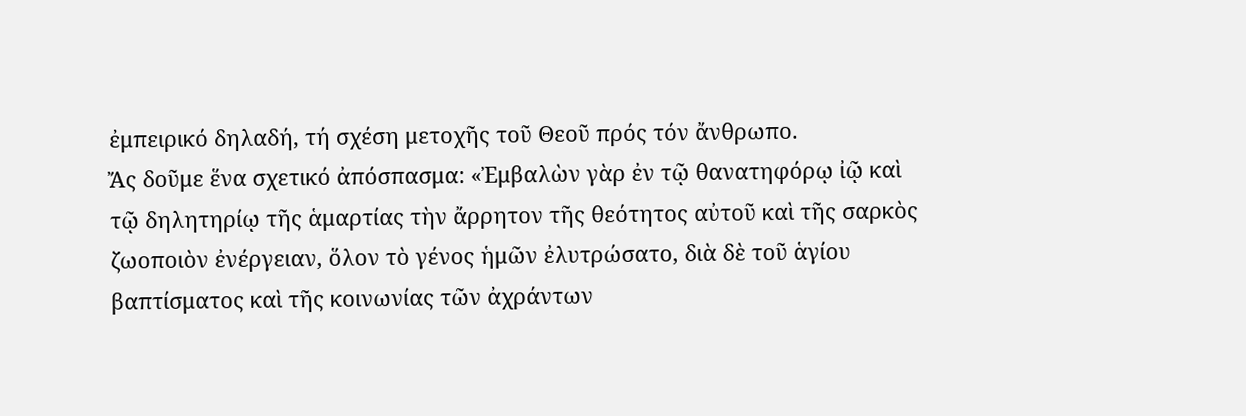ἐμπειρικό δηλαδή, τή σχέση μετοχῆς τοῦ Θεοῦ πρός τόν ἄνθρωπο.
Ἄς δοῦμε ἕνα σχετικό ἀπόσπασμα: «Ἐμβαλὼν γὰρ ἐν τῷ θανατηφόρῳ ἰῷ καὶ τῷ δηλητηρίῳ τῆς ἁμαρτίας τὴν ἄρρητον τῆς θεότητος αὐτοῦ καὶ τῆς σαρκὸς ζωοποιὸν ἐνέργειαν, ὅλον τὸ γένος ἡμῶν ἐλυτρώσατο, διὰ δὲ τοῦ ἁγίου βαπτίσματος καὶ τῆς κοινωνίας τῶν ἀχράντων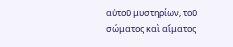αὐτοῦ μυστηρίων, τοῦ σώματος καὶ αἵματος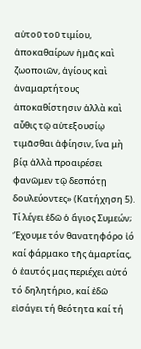αὐτοῦ τοῦ τιμίου, ἀποκαθαίρων ἡμᾶς καὶ ζωοποιῶν, ἁγίους καὶ ἀναμαρτήτους ἀποκαθίστησιν ἀλλὰ καὶ αὖθις τῷ αὐτεξουσίῳ τιμᾶσθαι ἀφίησιν, ἵνα μὴ βίᾳ ἀλλὰ προαιρέσει φανῶμεν τῷ δεσπότῃ δουλεύοντες» (Κατήχηση 5).
Τί λέγει ἐδῶ ὁ ἅγιος Συμεών; Ἔχουμε τόν θανατηφόρο ἰό καί φάρμακο τῆς ἁμαρτίας, ὁ ἑαυτός μας περιέχει αὐτό τό δηλητήριο, καί ἐδῶ εἰσάγει τή θεότητα καί τή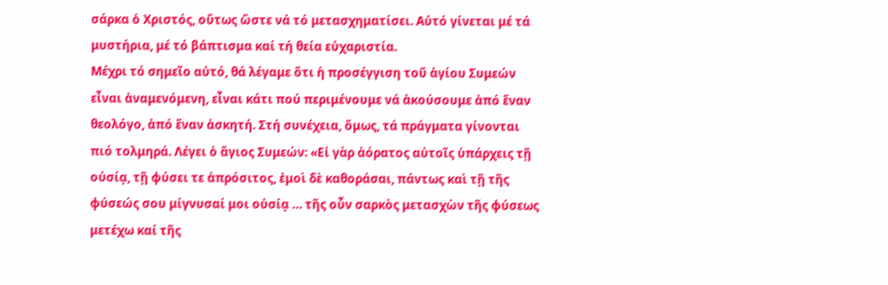σάρκα ὁ Χριστός, οὕτως ὥστε νά τό μετασχηματίσει. Αὐτό γίνεται μέ τά μυστήρια, μέ τό βάπτισμα καί τή θεία εὐχαριστία.
Μέχρι τό σημεῖο αὐτό, θά λέγαμε ὅτι ἡ προσέγγιση τοῦ ἁγίου Συμεών εἶναι ἀναμενόμενη, εἶναι κάτι πού περιμένουμε νά ἀκούσουμε ἀπό ἕναν θεολόγο, ἀπό ἕναν ἀσκητή. Στή συνέχεια, ὅμως, τά πράγματα γίνονται πιό τολμηρά. Λέγει ὁ ἅγιος Συμεών: «Εἰ γὰρ ἀόρατος αὐτοῖς ὑπάρχεις τῇ οὐσίᾳ, τῇ φύσει τε ἀπρόσιτος, ἐμοὶ δὲ καθοράσαι, πάντως καὶ τῇ τῆς φύσεώς σου μίγνυσαί μοι οὐσίᾳ … τῆς οὖν σαρκὸς μετασχὼν τῆς φύσεως μετέχω καί τῆς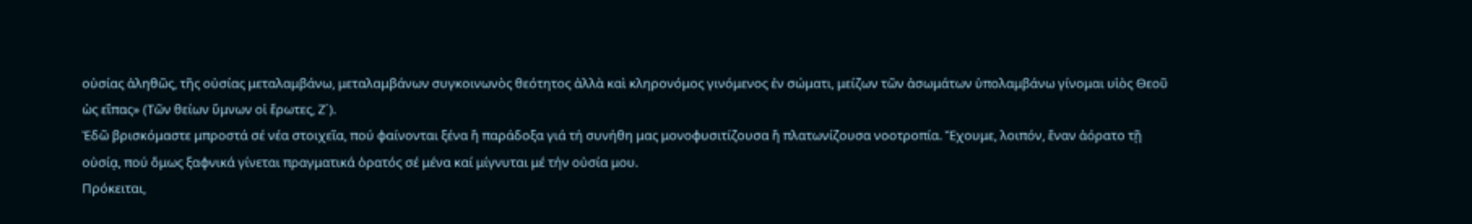οὐσίας ἀληθῶς, τῆς οὐσίας μεταλαμβάνω, μεταλαμβάνων συγκοινωνὸς θεότητος ἀλλὰ καὶ κληρονόμος γινόμενος ἐν σώματι, μείζων τῶν ἀσωμάτων ὑπολαμβάνω γίνομαι υἱὸς Θεοῦ ὡς εἴπας» (Τῶν θείων ὕμνων οἱ ἔρωτες, Ζ´).
Ἐδῶ βρισκόμαστε μπροστά σέ νέα στοιχεῖα, πού φαίνονται ξένα ἤ παράδοξα γιά τή συνήθη μας μονοφυσιτίζουσα ἤ πλατωνίζουσα νοοτροπία. Ἔχουμε, λοιπόν, ἕναν ἀόρατο τῇ οὐσίᾳ, πού ὅμως ξαφνικά γίνεται πραγματικά ὁρατός σέ μένα καί μίγνυται μέ τήν οὐσία μου.
Πρόκειται,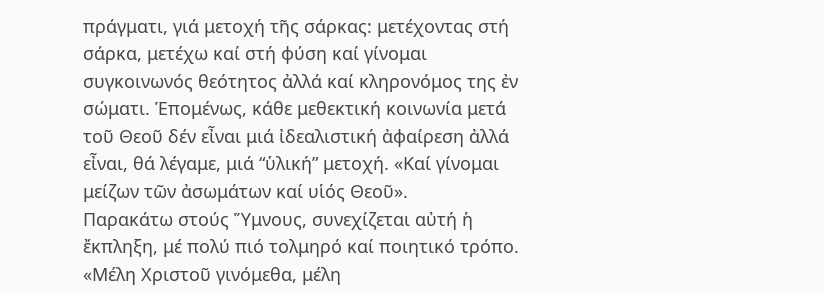πράγματι, γιά μετοχή τῆς σάρκας: μετέχοντας στή σάρκα, μετέχω καί στή φύση καί γίνομαι συγκοινωνός θεότητος ἀλλά καί κληρονόμος της ἐν σώματι. Ἑπομένως, κάθε μεθεκτική κοινωνία μετά τοῦ Θεοῦ δέν εἶναι μιά ἰδεαλιστική ἀφαίρεση ἀλλά εἶναι, θά λέγαμε, μιά “ὑλική” μετοχή. «Καί γίνομαι μείζων τῶν ἀσωμάτων καί υἱός Θεοῦ».
Παρακάτω στούς Ὕμνους, συνεχίζεται αὐτή ἡ ἔκπληξη, μέ πολύ πιό τολμηρό καί ποιητικό τρόπο. «Μέλη Χριστοῦ γινόμεθα, μέλη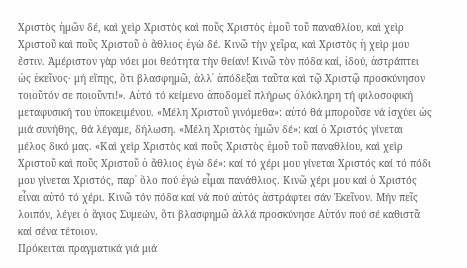Χριστὸς ἡμῶν δέ, καὶ χεὶρ Χριστὸς καὶ ποῦς Χριστὸς ἐμοῦ τοῦ παναθλίου, καὶ χεὶρ Χριστοῦ καὶ ποῦς Χριστοῦ ὁ ἄθλιος ἐγὼ δέ. Κινῶ τὴν χεῖρα, καὶ Χριστὸς ἡ χεὶρ μου ἔστιν. Ἀμέριστον γὰρ νόει μοι θεότητα τὴν θείαν! Κινῶ τὸν πόδα καί, ἰδού, ἀστράπτει ὡς ἐκεῖνος· μή εἴπῃς, ὅτι βλασφημῶ, ἀλλ᾿ ἀπόδεξαι ταῦτα καὶ τῷ Χριστῷ προσκύνησον τοιοῦτόν σε ποιοῦντι!». Αὐτό τό κείμενο ἀποδομεῖ πλήρως ὁλόκληρη τή φιλοσοφική μεταφυσική του ὑποκειμένου. «Μέλη Χριστοῦ γινόμεθα»: αὐτό θά μποροῦσε νά ἰσχύει ὡς μιά συνήθης, θά λέγαμε, δήλωση. «Μέλη Χριστὸς ἡμῶν δέ»: καί ὁ Χριστός γίνεται μέλος δικό μας. «Καὶ χεὶρ Χριστὸς καὶ ποῦς Χριστὸς ἐμοῦ τοῦ παναθλίου, καὶ χεὶρ Χριστοῦ καὶ ποῦς Χριστοῦ ὁ ἄθλιος ἐγὼ δέ»: καί τό χέρι μου γίνεται Χριστός καί τό πόδι μου γίνεται Χριστός, παρ᾽ ὅλο πού ἐγώ εἶμαι πανάθλιος. Κινῶ χέρι μου καί ὁ Χριστός εἶναι αὐτό τό χέρι. Κινῶ τόν πόδα καί νά πού αὐτός ἀστράφτει σάν Ἐκεῖνον. Μήν πεῖς λοιπόν, λέγει ὁ ἅγιος Συμεών, ὅτι βλασφημῶ ἀλλά προσκύνησε Αὐτόν πού σέ καθιστᾶ καί σένα τέτοιον.
Πρόκειται πραγματικά γιά μιά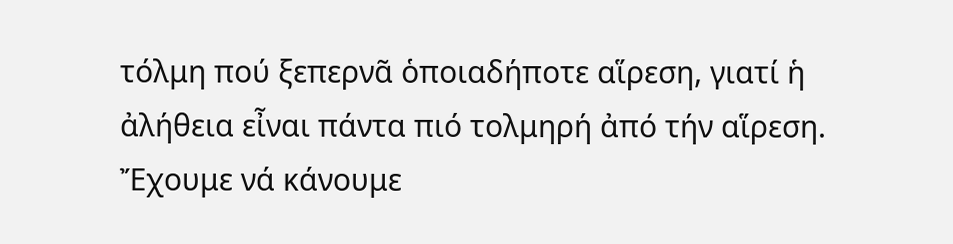τόλμη πού ξεπερνᾶ ὁποιαδήποτε αἵρεση, γιατί ἡ ἀλήθεια εἶναι πάντα πιό τολμηρή ἀπό τήν αἵρεση. Ἔχουμε νά κάνουμε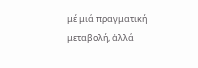μέ μιά πραγματική μεταβολή, ἀλλά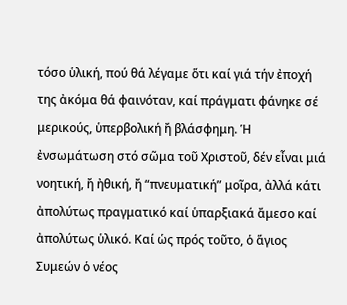τόσο ὑλική, πού θά λέγαμε ὅτι καί γιά τήν ἐποχή της ἀκόμα θά φαινόταν, καί πράγματι φάνηκε σέ μερικούς, ὑπερβολική ἤ βλάσφημη. Ἡ ἐνσωμάτωση στό σῶμα τοῦ Χριστοῦ, δέν εἶναι μιά νοητική, ἤ ἠθική, ἤ “πνευματική” μοῖρα, ἀλλά κάτι ἀπολύτως πραγματικό καί ὑπαρξιακά ἄμεσο καί ἀπολύτως ὑλικό. Καί ὡς πρός τοῦτο, ὁ ἅγιος Συμεών ὁ νέος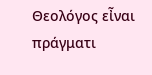Θεολόγος εἶναι πράγματι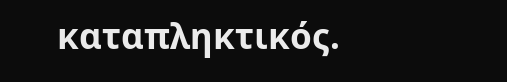καταπληκτικός.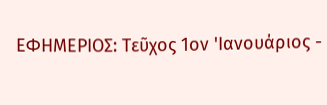ΕΦΗΜΕΡΙΟΣ: Τεῦχος 1ον 'Ιανουάριος -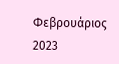Φεβρουάριος 2023